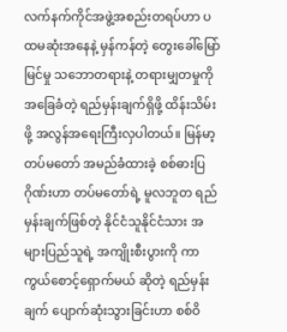လက်နက်ကိုင်အဖွဲ့အစည်းတရပ်ဟာ ပထမဆုံးအနေနဲ့ မှန်ကန်တဲ့ တွေးခေါ်မြော်မြင်မှု သဘောတရားနဲ့ တရားမျှတမှုကို အခြေခံတဲ့ ရည်မှန်းချက်ရှိဖို့ ထိန်းသိမ်းဖို့ အလွန်အရေးကြီးလှပါတယ်။ မြန်မာ့တပ်မတော် အမည်ခံထားခဲ့ စစ်ဓားပြဂိုဏ်းဟာ တပ်မတော်ရဲ့ မူလဘူတ ရည်မှန်းချက်ဖြစ်တဲ့ နိုင်ငံသူနိုင်ငံသား အများပြည်သူရဲ့ အကျိုးစီးပွားကို ကာကွယ်စောင့်ရှောက်မယ် ဆိုတဲ့ ရည်မှန်းချက် ပျောက်ဆုံးသွားခြင်းဟာ စစ်ဝိ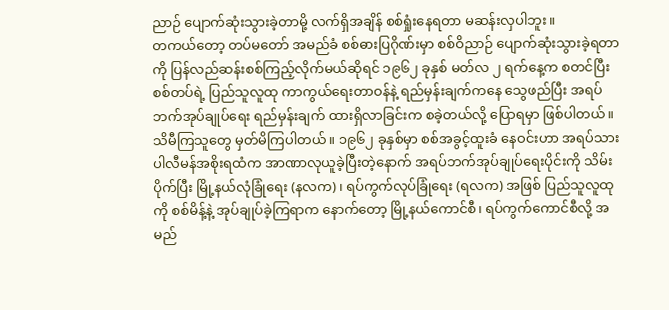ညာဉ် ပျောက်ဆုံးသွားခဲ့တာမို့ လက်ရှိအချိန် စစ်ရှုံးနေရတာ မဆန်းလှပါဘူး။
တကယ်တော့ တပ်မတော် အမည်ခံ စစ်ဓားပြဂိုဏ်းမှာ စစ်ဝိညာဉ် ပျောက်ဆုံးသွားခဲ့ရတာကို ပြန်လည်ဆန်းစစ်ကြည့်လိုက်မယ်ဆိုရင် ၁၉၆၂ ခုနှစ် မတ်လ ၂ ရက်နေ့က စတင်ပြီး စစ်တပ်ရဲ့ ပြည်သူလူထု ကာကွယ်ရေးတာဝန်နဲ့ ရည်မှန်းချက်ကနေ သွေဖည်ပြီး အရပ်ဘက်အုပ်ချုပ်ရေး ရည်မှန်းချက် ထားရှိလာခြင်းက စခဲ့တယ်လို့ ပြောရမှာ ဖြစ်ပါတယ်။
သိမီကြသူတွေ မှတ်မိကြပါတယ်။ ၁၉၆၂ ခုနှစ်မှာ စစ်အခွင့်ထူးခံ နေဝင်းဟာ အရပ်သား ပါလီမန်အစိုးရထံက အာဏာလုယူခဲ့ပြီးတဲ့နောက် အရပ်ဘက်အုပ်ချုပ်ရေးပိုင်းကို သိမ်းပိုက်ပြီး မြို့နယ်လုံခြုံရေး (နလက)၊ ရပ်ကွက်လုပ်ခြုံရေး (ရလက) အဖြစ် ပြည်သူလူထုကို စစ်မိန့်နဲ့ အုပ်ချုပ်ခဲ့ကြရာက နောက်တော့ မြို့နယ်ကောင်စီ၊ ရပ်ကွက်ကောင်စီလို့ အမည်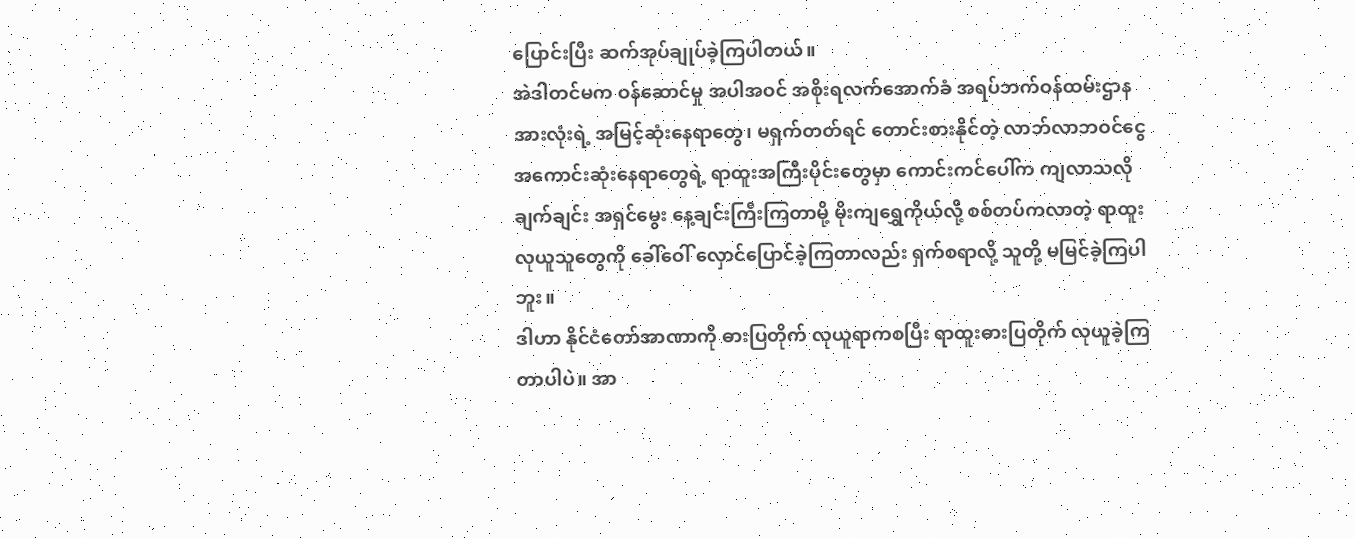ပြောင်းပြီး ဆက်အုပ်ချုပ်ခဲ့ကြပါတယ်။
အဲဒါတင်မက ဝန်ဆောင်မှု အပါအဝင် အစိုးရလက်အောက်ခံ အရပ်ဘက်ဝန်ထမ်းဌာန အားလုံးရဲ့ အမြင့်ဆုံးနေရာတွေ၊ မရှက်တတ်ရင် တောင်းစားနိုင်တဲ့ လာဘ်လာဘဝင်ငွေ အကောင်းဆုံးနေရာတွေရဲ့ ရာထူးအကြီးပိုင်းတွေမှာ ကောင်းကင်ပေါ်က ကျလာသလို ချက်ချင်း အရှင်မွေး နေ့ချင်းကြီးကြတာမို့ မိုးကျရွှေကိုယ်လို့ စစ်တပ်ကလာတဲ့ ရာထူးလုယူသူတွေကို ခေါ်ဝေါ် လှောင်ပြောင်ခဲ့ကြတာလည်း ရှက်စရာလို့ သူတို့ မမြင်ခဲ့ကြပါဘူး။
ဒါဟာ နိုင်ငံတော်အာဏာကို ဓားပြတိုက် လုယူရာကစပြီး ရာထူးဓားပြတိုက် လုယူခဲ့ကြတာပါပဲ။ အာ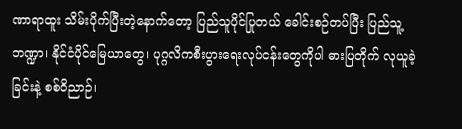ဏာရာထူး သိမ်းပိုက်ပြီးတဲ့နောက်တော့ ပြည်သူပိုင်ပြုတယ် ခေါင်းစဉ်တပ်ပြီး ပြည်သူ့ဘဏ္ဍာ၊ နိုင်ငံပိုင်မြေယာတွေ၊ ပုဂ္ဂလိကစီးပွားရေးလုပ်ငန်းတွေကိုပါ ဓားပြတိုက် လုယူခဲ့ခြင်းနဲ့ စစ်ဝိညာဉ်၊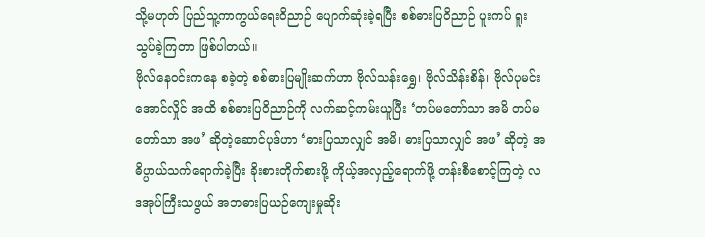သို့မဟုတ် ပြည်သူ့ကာကွယ်ရေးဝိညာဉ် ပျောက်ဆုံးခဲ့ရပြီး စစ်ဓားပြဝိညာဉ် ပူးကပ် ရူးသွပ်ခဲ့ကြတာ ဖြစ်ပါတယ်။
ဗိုလ်နေဝင်းကနေ စခဲ့တဲ့ စစ်ဓားပြမျိုးဆက်ဟာ ဗိုလ်သန်းရွှေ၊ ဗိုလ်သိန်းစိန်၊ ဗိုလ်ပုမင်းအောင်လှိုင် အထိ စစ်ဓားပြဝိညာဉ်ကို လက်ဆင့်ကမ်းယူပြီး ‘တပ်မတော်သာ အမိ တပ်မတော်သာ အဖ’ ဆိုတဲ့ဆောင်ပုဒ်ဟာ ‘ဓားပြသာလျှင် အမိ၊ ဓားပြသာလျှင် အဖ’ ဆိုတဲ့ အဓိပ္ပာယ်သက်ရောက်ခဲ့ပြီး ခိုးစားတိုက်စားဖို့ ကိုယ့်အလှည့်ရောက်ဖို့ တန်းစီစောင့်ကြတဲ့ လဒအုပ်ကြီးသဖွယ် အဘဓားပြယဉ်ကျေးမှုဆိုး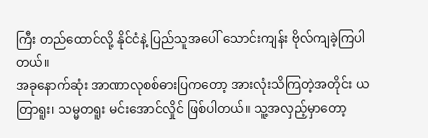ကြီး တည်ထောင်လို့ နိုင်ငံနဲ့ ပြည်သူအပေါ် သောင်းကျန်း ဗိုလ်ကျခဲ့ကြပါတယ်။
အခုနောက်ဆုံး အာဏာလုစစ်ဓားပြကတော့ အားလုံးသိကြတဲ့အတိုင်း ယတြာရူး၊ သမ္မတရူး မင်းအောင်လှိုင် ဖြစ်ပါတယ်။ သူ့အလှည့်မှာတော့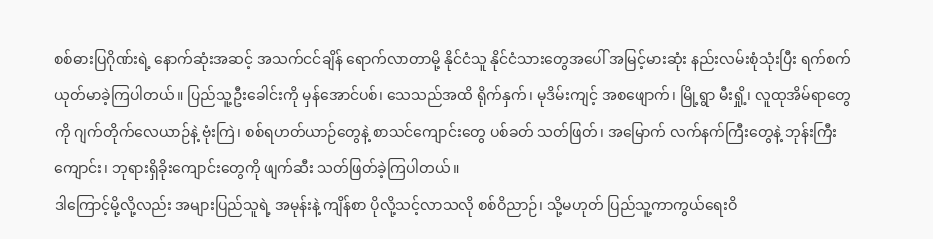စစ်ဓားပြဂိုဏ်းရဲ့ နောက်ဆုံးအဆင့် အသက်ငင်ချိန် ရောက်လာတာမို့ နိုင်ငံသူ နိုင်ငံသားတွေအပေါ် အမြင့်မားဆုံး နည်းလမ်းစုံသုံးပြီး ရက်စက်ယုတ်မာခဲ့ကြပါတယ်။ ပြည်သူ့ဦးခေါင်းကို မှန်အောင်ပစ်၊ သေသည်အထိ ရိုက်နှက်၊ မုဒိမ်းကျင့် အစဖျောက်၊ မြို့ရွာ မီးရှို့၊ လူထုအိမ်ရာတွေကို ဂျက်တိုက်လေယာဉ်နဲ့ ဗုံးကြဲ၊ စစ်ရဟတ်ယာဉ်တွေနဲ့ စာသင်ကျောင်းတွေ ပစ်ခတ် သတ်ဖြတ်၊ အမြောက် လက်နက်ကြီးတွေနဲ့ ဘုန်းကြီးကျောင်း၊ ဘုရားရှိခိုးကျောင်းတွေကို ဖျက်ဆီး သတ်ဖြတ်ခဲ့ကြပါတယ်။
ဒါကြောင့်မို့လို့လည်း အများပြည်သူရဲ့ အမုန်းနဲ့ ကျိန်စာ ပိုလို့သင့်လာသလို စစ်ဝိညာဉ်၊ သို့မဟုတ် ပြည်သူ့ကာကွယ်ရေးဝိ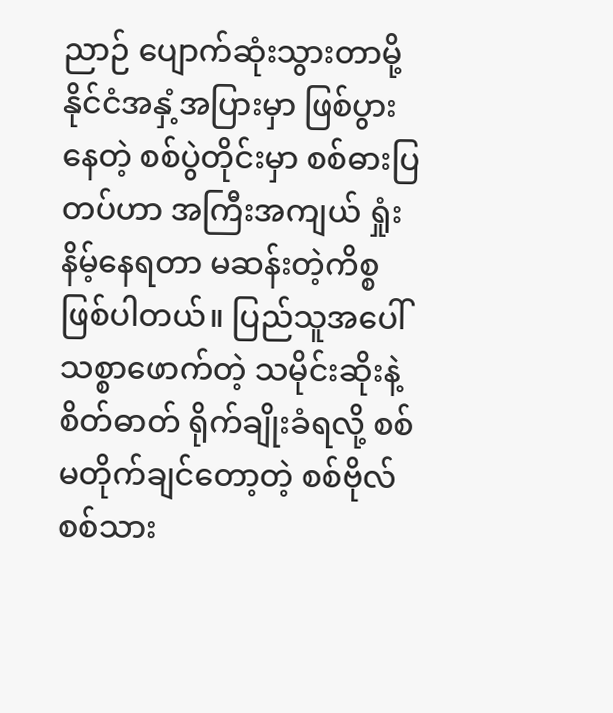ညာဉ် ပျောက်ဆုံးသွားတာမို့ နိုင်ငံအနှံ့အပြားမှာ ဖြစ်ပွားနေတဲ့ စစ်ပွဲတိုင်းမှာ စစ်ဓားပြတပ်ဟာ အကြီးအကျယ် ရှုံးနိမ့်နေရတာ မဆန်းတဲ့ကိစ္စ ဖြစ်ပါတယ်။ ပြည်သူအပေါ် သစ္စာဖောက်တဲ့ သမိုင်းဆိုးနဲ့ စိတ်ဓာတ် ရိုက်ချိုးခံရလို့ စစ်မတိုက်ချင်တော့တဲ့ စစ်ဗိုလ် စစ်သား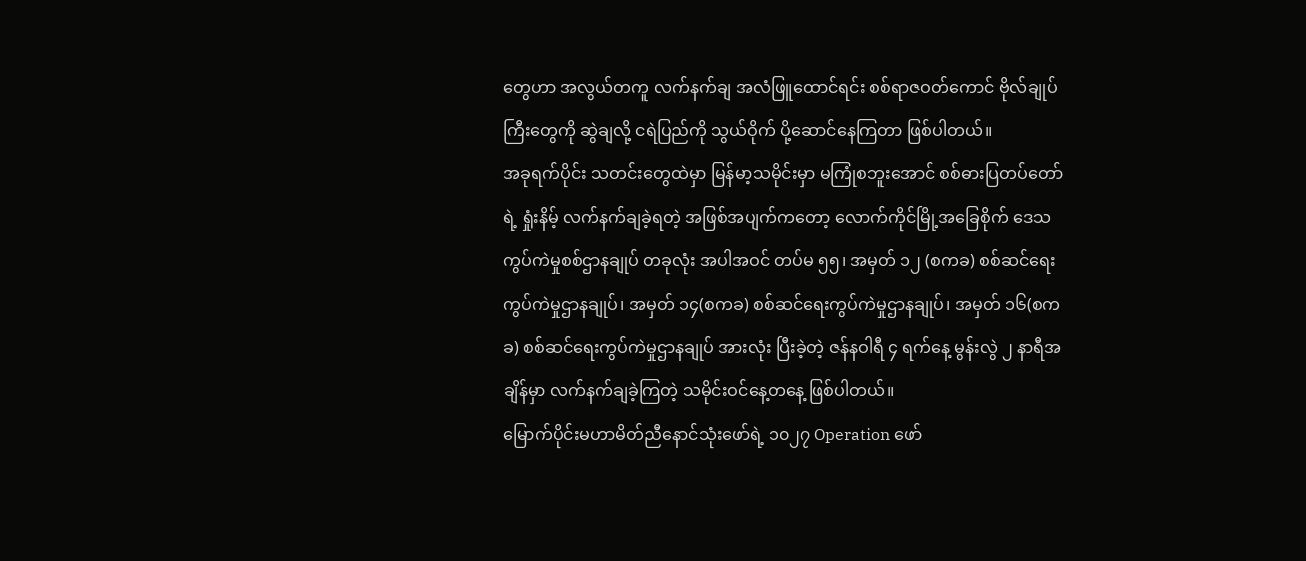တွေဟာ အလွယ်တကူ လက်နက်ချ အလံဖြူထောင်ရင်း စစ်ရာဇဝတ်ကောင် ဗိုလ်ချုပ်ကြီးတွေကို ဆွဲချလို့ ငရဲပြည်ကို သွယ်ဝိုက် ပို့ဆောင်နေကြတာ ဖြစ်ပါတယ်။
အခုရက်ပိုင်း သတင်းတွေထဲမှာ မြန်မာ့သမိုင်းမှာ မကြုံစဘူးအောင် စစ်ဓားပြတပ်တော်ရဲ့ ရှုံးနိမ့် လက်နက်ချခဲ့ရတဲ့ အဖြစ်အပျက်ကတော့ လောက်ကိုင်မြို့အခြေစိုက် ဒေသကွပ်ကဲမှုစစ်ဌာနချုပ် တခုလုံး အပါအဝင် တပ်မ ၅၅၊ အမှတ် ၁၂ (စကခ) စစ်ဆင်ရေးကွပ်ကဲမှုဌာနချုပ်၊ အမှတ် ၁၄(စကခ) စစ်ဆင်ရေးကွပ်ကဲမှုဌာနချုပ်၊ အမှတ် ၁၆(စကခ) စစ်ဆင်ရေးကွပ်ကဲမှုဌာနချုပ် အားလုံး ပြီးခဲ့တဲ့ ဇန်နဝါရီ ၄ ရက်နေ့ မွန်းလွဲ ၂ နာရီအချိန်မှာ လက်နက်ချခဲ့ကြတဲ့ သမိုင်းဝင်နေ့တနေ့ ဖြစ်ပါတယ်။
မြောက်ပိုင်းမဟာမိတ်ညီနောင်သုံးဖော်ရဲ့ ၁၀၂၇ Operation ဖော်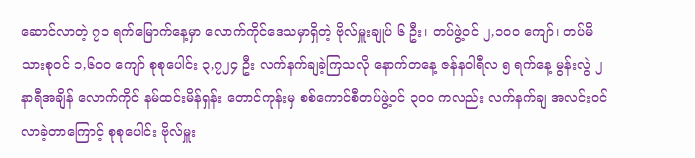ဆောင်လာတဲ့ ၇၁ ရက်မြောက်နေ့မှာ လောက်ကိုင်ဒေသမှာရှိတဲ့ ဗိုလ်မှူးချုပ် ၆ ဦး၊ တပ်ဖွဲ့ဝင် ၂,၁၀၀ ကျော်၊ တပ်မိသားစုဝင် ၁,၆၀၀ ကျော် စုစုပေါင်း ၃,၇၂၄ ဦး လက်နက်ချခဲ့ကြသလို နောက်တနေ့ ဇန်နဝါရီလ ၅ ရက်နေ့ မွန်းလွဲ ၂ နာရီအချိန် လောက်ကိုင် နမ်ထင်းမိန်ရှန်း တောင်ကုန်းမှ စစ်ကောင်စီတပ်ဖွဲ့ဝင် ၃၀၀ ကလည်း လက်နက်ချ အလင်းဝင်လာခဲ့တာကြောင့် စုစုပေါင်း ဗိုလ်မှူး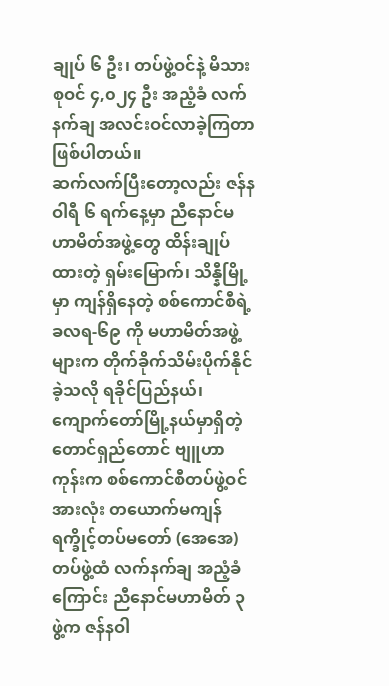ချုပ် ၆ ဦး၊ တပ်ဖွဲ့ဝင်နဲ့ မိသားစုဝင် ၄,၀၂၄ ဦး အညံ့ခံ လက်နက်ချ အလင်းဝင်လာခဲ့ကြတာ ဖြစ်ပါတယ်။
ဆက်လက်ပြီးတော့လည်း ဇန်နဝါရီ ၆ ရက်နေ့မှာ ညီနောင်မဟာမိတ်အဖွဲ့တွေ ထိန်းချုပ်ထားတဲ့ ရှမ်းမြောက်၊ သိန္နီမြို့မှာ ကျန်ရှိနေတဲ့ စစ်ကောင်စီရဲ့ ခလရ-၆၉ ကို မဟာမိတ်အဖွဲ့များက တိုက်ခိုက်သိမ်းပိုက်နိုင်ခဲ့သလို ရခိုင်ပြည်နယ်၊ ကျောက်တော်မြို့နယ်မှာရှိတဲ့ တောင်ရှည်တောင် ဗျူဟာကုန်းက စစ်ကောင်စီတပ်ဖွဲ့ဝင်အားလုံး တယောက်မကျန် ရက္ခိုင့်တပ်မတော် (အေအေ) တပ်ဖွဲ့ထံ လက်နက်ချ အညံ့ခံကြောင်း ညီနောင်မဟာမိတ် ၃ ဖွဲ့က ဇန်နဝါ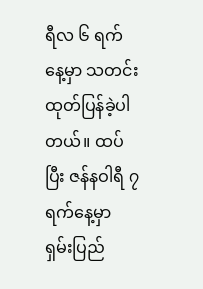ရီလ ၆ ရက်နေ့မှာ သတင်းထုတ်ပြန်ခဲ့ပါတယ်။ ထပ်ပြီး ဇန်နဝါရီ ၇ ရက်နေ့မှာ ရှမ်းပြည်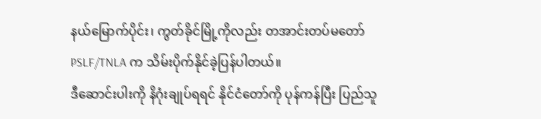နယ်မြောက်ပိုင်း၊ ကွတ်ခိုင်မြို့ကိုလည်း တအာင်းတပ်မတော် PSLF/TNLA က သိမ်းပိုက်နိုင်ခဲ့ပြန်ပါတယ်။
ဒီဆောင်းပါးကို နိဂုံးချုပ်ရရင် နိုင်ငံတော်ကို ပုန်ကန်ပြီး ပြည်သူ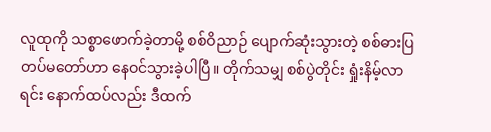လူထုကို သစ္စာဖောက်ခဲ့တာမို့ စစ်ဝိညာဉ် ပျောက်ဆုံးသွားတဲ့ စစ်ဓားပြတပ်မတော်ဟာ နေဝင်သွားခဲ့ပါပြီ။ တိုက်သမျှ စစ်ပွဲတိုင်း ရှုံးနိမ့်လာရင်း နောက်ထပ်လည်း ဒီထက်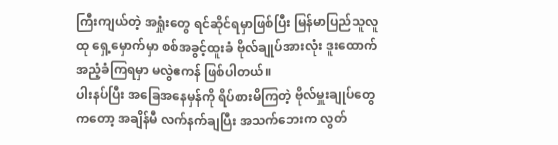ကြီးကျယ်တဲ့ အရှုံးတွေ ရင်ဆိုင်ရမှာဖြစ်ပြီး မြန်မာပြည်သူလူထု ရှေ့မှောက်မှာ စစ်အခွင့်ထူးခံ ဗိုလ်ချုပ်အားလုံး ဒူးထောက်အညံ့ခံကြရမှာ မလွဲဧကန် ဖြစ်ပါတယ်။
ပါးနပ်ပြီး အခြေအနေမှန်ကို ရိပ်စားမိကြတဲ့ ဗိုလ်မှူးချုပ်တွေကတော့ အချိန်မီ လက်နက်ချပြီး အသက်ဘေးက လွတ်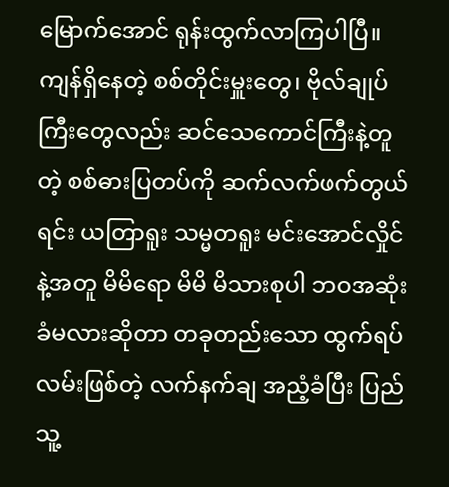မြောက်အောင် ရုန်းထွက်လာကြပါပြီ။ ကျန်ရှိနေတဲ့ စစ်တိုင်းမှူးတွေ၊ ဗိုလ်ချုပ်ကြီးတွေလည်း ဆင်သေကောင်ကြီးနဲ့တူတဲ့ စစ်ဓားပြတပ်ကို ဆက်လက်ဖက်တွယ်ရင်း ယတြာရူး သမ္မတရူး မင်းအောင်လှိုင်နဲ့အတူ မိမိရော မိမိ မိသားစုပါ ဘဝအဆုံးခံမလားဆိုတာ တခုတည်းသော ထွက်ရပ်လမ်းဖြစ်တဲ့ လက်နက်ချ အညံ့ခံပြီး ပြည်သူ့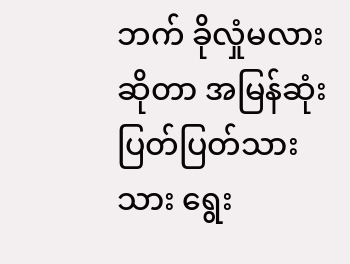ဘက် ခိုလှုံမလားဆိုတာ အမြန်ဆုံး ပြတ်ပြတ်သားသား ရွေး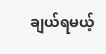ချယ်ရမယ့်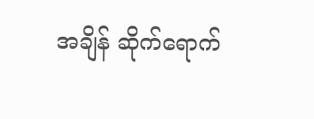အချိန် ဆိုက်ရောက်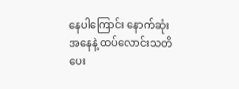နေပါကြောင်း နောက်ဆုံးအနေနဲ့ ထပ်လောင်းသတိပေး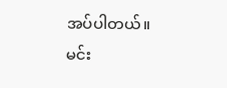အပ်ပါတယ်။
မင်း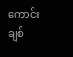ကောင်းချစ်